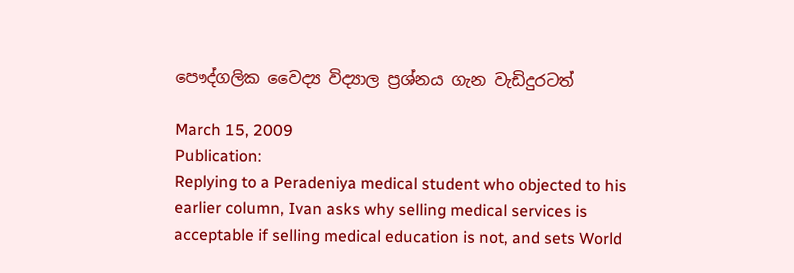පෞද්ගලික වෛද්‍ය විද්‍යාල ප්‍රශ්නය ගැන වැඩිදුරටත්

March 15, 2009
Publication:
Replying to a Peradeniya medical student who objected to his earlier column, Ivan asks why selling medical services is acceptable if selling medical education is not, and sets World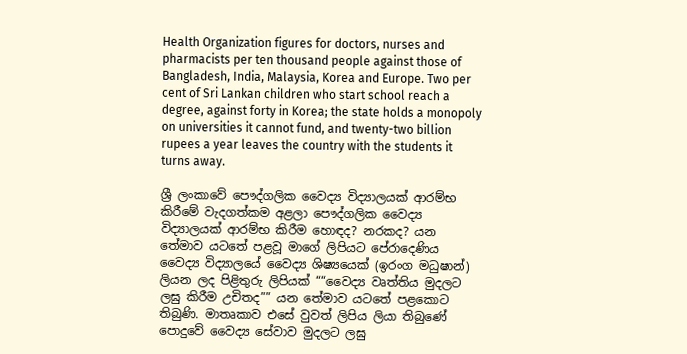Health Organization figures for doctors, nurses and pharmacists per ten thousand people against those of Bangladesh, India, Malaysia, Korea and Europe. Two per cent of Sri Lankan children who start school reach a degree, against forty in Korea; the state holds a monopoly on universities it cannot fund, and twenty-two billion rupees a year leaves the country with the students it turns away.

ශ්‍රී ලංකාවේ පෞද්ගලික වෛද්‍ය විද්‍යාලයක් ආරම්භ කිරීමේ වැදගත්කම අළලා පෞද්ගලික වෛද්‍ය විද්‍යාලයක් ආරම්භ කිරීම හොඳද? නරකද? යන තේමාව යටතේ පළවූ මාගේ ලිපියට පේරාදෙණිය වෛද්‍ය විද්‍යාලයේ වෛද්‍ය ශිෂ්‍යයෙක් (ඉරංග මධුෂාන්) ලියන ලද පිළිතුරු ලිපියක් ““වෛද්‍ය වෘත්තිය මුදලට ලඝු කිරීම උචිතද”” යන තේමාව යටතේ පළකොට තිබුණි. මාතෘකාව එසේ වුවත් ලිපිය ලියා තිබුණේ පොදුවේ වෛද්‍ය සේවාව මුදලට ලඝු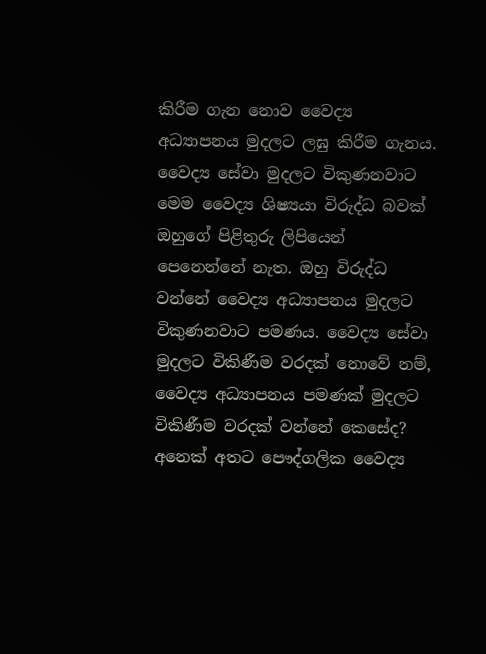කිරීම ගැන නොව වෛද්‍ය අධ්‍යාපනය මුදලට ලඝු කිරීම ගැනය. වෛද්‍ය සේවා මුදලට විකුණනවාට මෙම වෛද්‍ය ශිෂ්‍යයා විරුද්ධ බවක් ඔහුගේ පිළිතුරු ලිපියෙන් පෙනෙන්නේ නැත. ඔහු විරුද්ධ වන්නේ වෛද්‍ය අධ්‍යාපනය මුදලට විකුණනවාට පමණය. වෛද්‍ය සේවා මුදලට විකිණීම වරදක් නොවේ නම්, වෛද්‍ය අධ්‍යාපනය පමණක් මුදලට විකිණීම වරදක් වන්නේ කෙසේද? අනෙක් අතට පෞද්ගලික වෛද්‍ය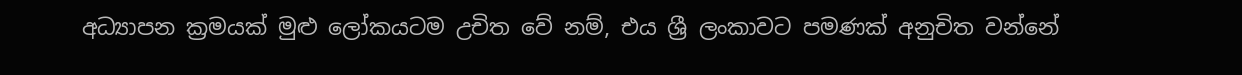අධ්‍යාපන ක්‍රමයක් මුළු ලෝකයටම උචිත වේ නම්, එය ශ්‍රී ලංකාවට පමණක් අනුචිත වන්නේ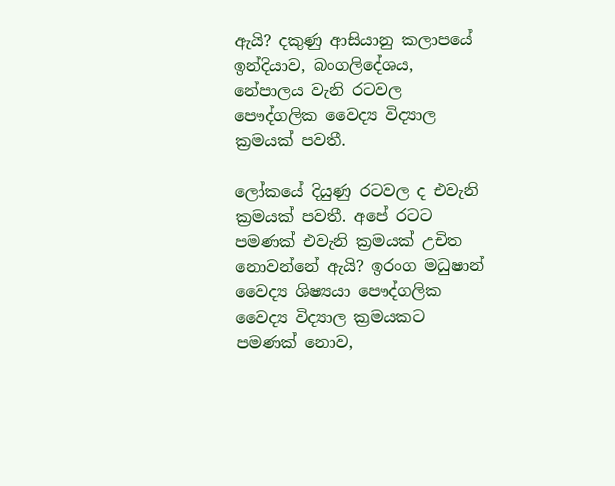ඇයි? දකුණු ආසියානු කලාපයේ ඉන්දියාව, බංගලිදේශය, නේපාලය වැනි රටවල පෞද්ගලික වෛද්‍ය විද්‍යාල ක්‍රමයක් පවතී.

ලෝකයේ දියුණු රටවල ද එවැනි ක්‍රමයක් පවතී. අපේ රටට පමණක් එවැනි ක්‍රමයක් උචිත නොවන්නේ ඇයි? ඉරංග මධුෂාන් වෛද්‍ය ශිෂ්‍යයා පෞද්ගලික වෛද්‍ය විද්‍යාල ක්‍රමයකට පමණක් නොව,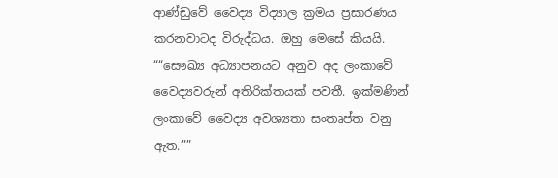ආණ්ඩුවේ වෛද්‍ය විද්‍යාල ක්‍රමය ප්‍රසාරණය කරනවාටද විරුද්ධය. ඔහු මෙසේ කියයි. ““සෞඛ්‍ය අධ්‍යාපනයට අනුව අද ලංකාවේ වෛද්‍යවරුන් අතිරික්තයක් පවතී. ඉක්මණින් ලංකාවේ වෛද්‍ය අවශ්‍යතා සංතෘප්ත වනු ඇත.””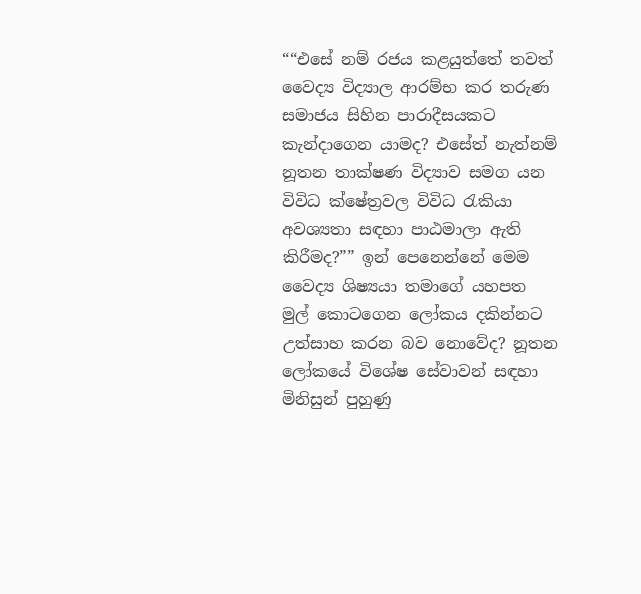““එසේ නම් රජය කළයුත්තේ තවත් වෛද්‍ය විද්‍යාල ආරම්භ කර තරුණ සමාජය සිහින පාරාදීසයකට කැන්දාගෙන යාමද? එසේත් නැත්නම් නූතන තාක්ෂණ විද්‍යාව සමග යන විවිධ ක්ෂේත්‍රවල විවිධ රැකියා අවශ්‍යතා සඳහා පාඨමාලා ඇති කිරීමද?”” ඉන් පෙනෙන්නේ මෙම වෛද්‍ය ශිෂ්‍යයා තමාගේ යහපත මුල් කොටගෙන ලෝකය දකින්නට උත්සාහ කරන බව නොවේද? නූතන ලෝකයේ විශේෂ සේවාවන් සඳහා මිනිසුන් පුහුණු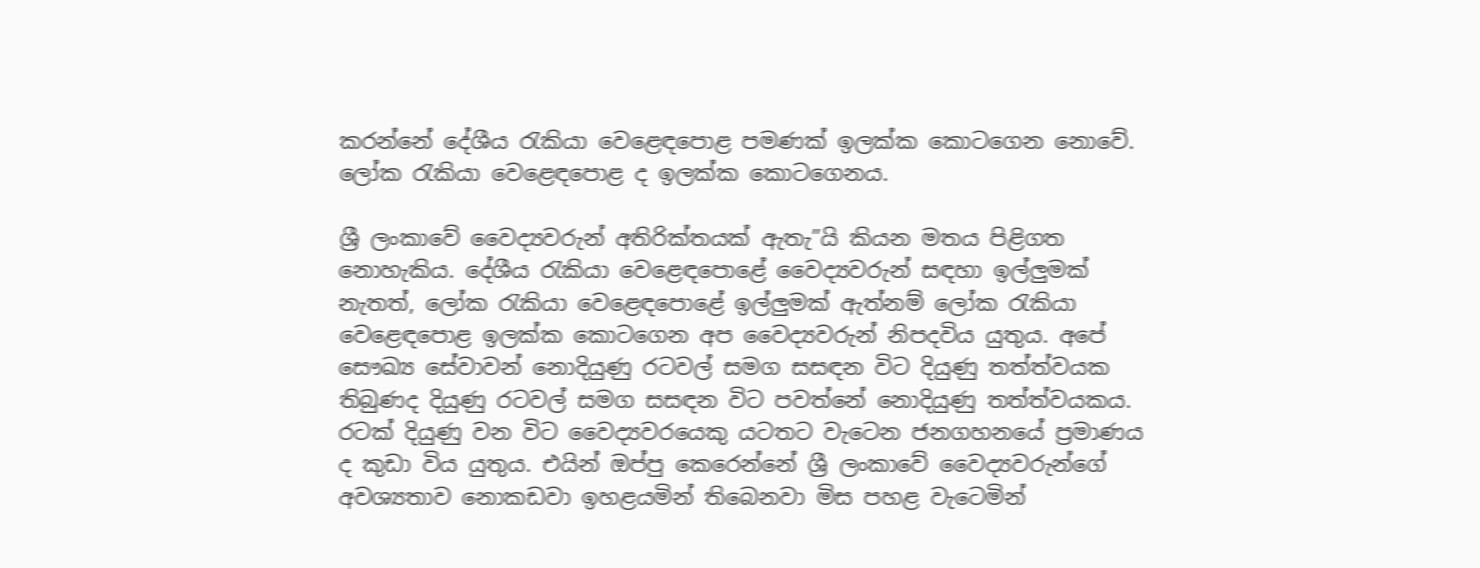කරන්නේ දේශීය රැකියා වෙළෙඳපොළ පමණක් ඉලක්ක කොටගෙන නොවේ. ලෝක රැකියා වෙළෙඳපොළ ද ඉලක්ක කොටගෙනය.

ශ්‍රී ලංකාවේ වෛද්‍යවරුන් අතිරික්තයක් ඇතැ”යි කියන මතය පිළිගත නොහැකිය. දේශීය රැකියා වෙළෙඳපොළේ වෛද්‍යවරුන් සඳහා ඉල්ලුමක් නැතත්, ලෝක රැකියා වෙළෙඳපොළේ ඉල්ලුමක් ඇත්නම් ලෝක රැකියා වෙළෙඳපොළ ඉලක්ක කොටගෙන අප වෛද්‍යවරුන් නිපදවිය යුතුය. අපේ සෞඛ්‍ය සේවාවන් නොදියුණු රටවල් සමග සසඳන විට දියුණු තත්ත්වයක තිබුණද දියුණු රටවල් සමග සසඳන විට පවත්නේ නොදියුණු තත්ත්වයකය. රටක් දියුණු වන විට වෛද්‍යවරයෙකු යටතට වැටෙන ජනගහනයේ ප්‍රමාණය ද කුඩා විය යුතුය. එයින් ඔප්පු කෙරෙන්නේ ශ්‍රී ලංකාවේ වෛද්‍යවරුන්ගේ අවශ්‍යතාව නොකඩවා ඉහළයමින් තිබෙනවා මිස පහළ වැටෙමින්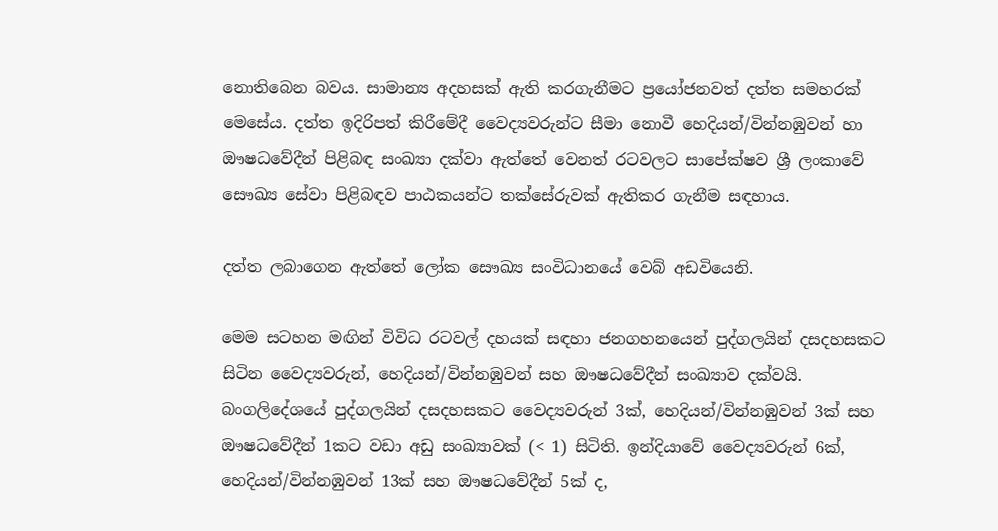නොතිබෙන බවය. සාමාන්‍ය අදහසක් ඇති කරගැනීමට ප්‍රයෝජනවත් දත්ත සමහරක් මෙසේය. දත්ත ඉදිරිපත් කිරීමේදී වෛද්‍යවරුන්ට සීමා නොවී හෙදියන්/වින්නඹුවන් හා ඖෂධවේදීන් පිළිබඳ සංඛ්‍යා දක්වා ඇත්තේ වෙනත් රටවලට සාපේක්ෂව ශ්‍රී ලංකාවේ සෞඛ්‍ය සේවා පිළිබඳව පාඨකයන්ට තක්සේරුවක් ඇතිකර ගැනීම සඳහාය.

දත්ත ලබාගෙන ඇත්තේ ලෝක සෞඛ්‍ය සංවිධානයේ වෙබ් අඩවියෙනි.

මෙම සටහන මඟින් විවිධ රටවල් දහයක් සඳහා ජනගහනයෙන් පුද්ගලයින් දසදහසකට සිටින වෛද්‍යවරුන්, හෙදියන්/වින්නඹුවන් සහ ඖෂධවේදීන් සංඛ්‍යාව දක්වයි. බංගලිදේශයේ පුද්ගලයින් දසදහසකට වෛද්‍යවරුන් 3ක්, හෙදියන්/වින්නඹුවන් 3ක් සහ ඖෂධවේදීන් 1කට වඩා අඩු සංඛ්‍යාවක් (< 1) සිටිති. ඉන්දියාවේ වෛද්‍යවරුන් 6ක්, හෙදියන්/වින්නඹුවන් 13ක් සහ ඖෂධවේදීන් 5ක් ද,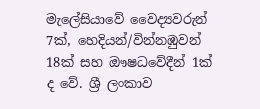මැලේසියාවේ වෛද්‍යවරුන් 7ක්, හෙදියන්/වින්නඹුවන් 18ක් සහ ඖෂධවේදීන් 1ක් ද වේ. ශ්‍රී ලංකාව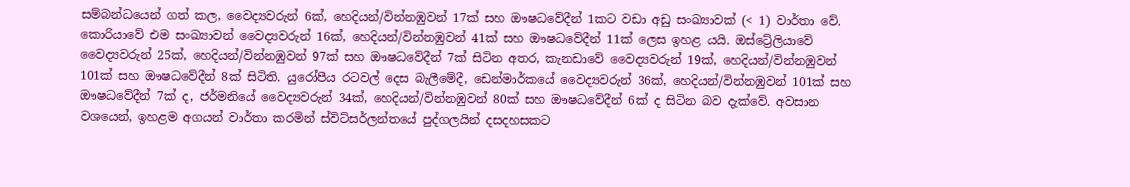සම්බන්ධයෙන් ගත් කල, වෛද්‍යවරුන් 6ක්, හෙදියන්/වින්නඹුවන් 17ක් සහ ඖෂධවේදීන් 1කට වඩා අඩු සංඛ්‍යාවක් (< 1) වාර්තා වේ. කොරියාවේ එම සංඛ්‍යාවන් වෛද්‍යවරුන් 16ක්, හෙදියන්/වින්නඹුවන් 41ක් සහ ඖෂධවේදීන් 11ක් ලෙස ඉහළ යයි. ඔස්ට්‍රේලියාවේ වෛද්‍යවරුන් 25ක්, හෙදියන්/වින්නඹුවන් 97ක් සහ ඖෂධවේදීන් 7ක් සිටින අතර, කැනඩාවේ වෛද්‍යවරුන් 19ක්, හෙදියන්/වින්නඹුවන් 101ක් සහ ඖෂධවේදීන් 8ක් සිටිති. යුරෝපීය රටවල් දෙස බැලීමේදී, ඩෙන්මාර්කයේ වෛද්‍යවරුන් 36ක්, හෙදියන්/වින්නඹුවන් 101ක් සහ ඖෂධවේදීන් 7ක් ද, ජර්මනියේ වෛද්‍යවරුන් 34ක්, හෙදියන්/වින්නඹුවන් 80ක් සහ ඖෂධවේදීන් 6ක් ද සිටින බව දැක්වේ. අවසාන වශයෙන්, ඉහළම අගයන් වාර්තා කරමින් ස්විට්සර්ලන්තයේ පුද්ගලයින් දසදහසකට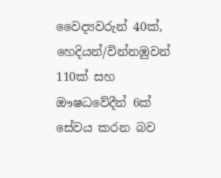වෛද්‍යවරුන් 40ක්, හෙදියන්/වින්නඹුවන් 110ක් සහ ඖෂධවේදීන් 6ක් සේවය කරන බව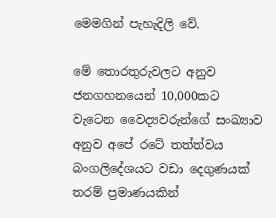මෙමගින් පැහැදිලි වේ.

මේ තොරතුරුවලට අනුව ජනගහනයෙන් 10,000කට වැටෙන වෛද්‍යවරුන්ගේ සංඛ්‍යාව අනුව අපේ රටේ තත්ත්වය බංගලිදේශයට වඩා දෙගුණයක් තරම් ප්‍රමාණයකින්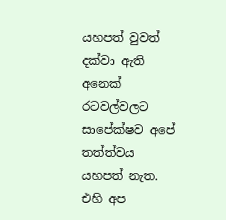යහපත් වුවත් දක්වා ඇති අනෙක් රටවල්වලට සාපේක්ෂව අපේ තත්ත්වය යහපත් නැත. එහි අප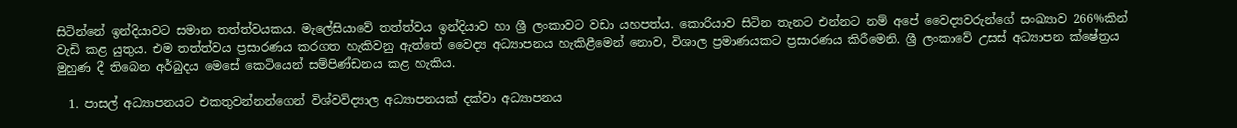සිටින්නේ ඉන්දියාවට සමාන තත්ත්වයකය. මැලේසියාවේ තත්ත්වය ඉන්දියාව හා ශ්‍රී ලංකාවට වඩා යහපත්ය. කොරියාව සිටින තැනට එන්නට නම් අපේ වෛද්‍යවරුන්ගේ සංඛ්‍යාව 266%කින් වැඩි කළ යුතුය. එම තත්ත්වය ප්‍රසාරණය කරගත හැකිවනු ඇත්තේ වෛද්‍ය අධ්‍යාපනය හැකිළීමෙන් නොව, විශාල ප්‍රමාණයකට ප්‍රසාරණය කිරීමෙනි. ශ්‍රී ලංකාවේ උසස් අධ්‍යාපන ක්ෂේත්‍රය මුහුණ දී තිබෙන අර්බුදය මෙසේ කෙටියෙන් සම්පිණ්ඩනය කළ හැකිය.

  1. පාසල් අධ්‍යාපනයට එකතුවන්නන්ගෙන් විශ්වවිද්‍යාල අධ්‍යාපනයක් දක්වා අධ්‍යාපනය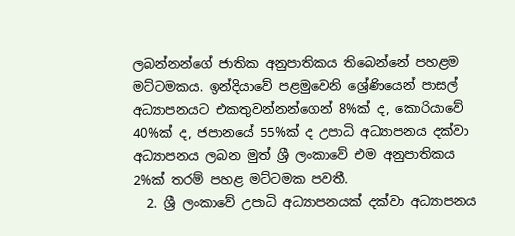ලබන්නන්ගේ ජාතික අනුපාතිකය තිබෙන්නේ පහළම මට්ටමකය. ඉන්දියාවේ පළමුවෙනි ශ්‍රේණියෙන් පාසල් අධ්‍යාපනයට එකතුවන්නන්ගෙන් 8%ක් ද, කොරියාවේ 40%ක් ද, ජපානයේ 55%ක් ද උපාධි අධ්‍යාපනය දක්වා අධ්‍යාපනය ලබන මුත් ශ්‍රී ලංකාවේ එම අනුපාතිකය 2%ක් තරම් පහළ මට්ටමක පවතී.
  2. ශ්‍රී ලංකාවේ උපාධි අධ්‍යාපනයක් දක්වා අධ්‍යාපනය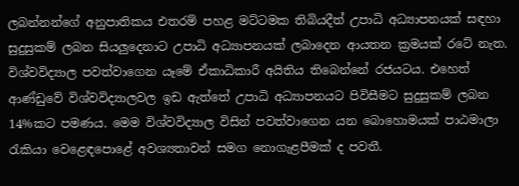ලබන්නන්ගේ අනුපාතිකය එතරම් පහළ මට්ටමක තිබියදීත් උපාධි අධ්‍යාපනයක් සඳහා සුදුසුකම් ලබන සියලුදෙනාට උපාධි අධ්‍යාපනයක් ලබාදෙන ආයතන ක්‍රමයක් රටේ නැත. විශ්වවිද්‍යාල පවත්වාගෙන යෑමේ ඒකාධිකාරී අයිතිය තිබෙන්නේ රජයටය. එහෙත් ආණ්ඩුවේ විශ්වවිද්‍යාලවල ඉඩ ඇත්තේ උපාධි අධ්‍යාපනයට පිවිසීමට සුදුසුකම් ලබන 14%කට පමණය. මෙම විශ්වවිද්‍යාල විසින් පවත්වාගෙන යන බොහොමයක් පාඨමාලා රැකියා වෙළෙඳපොළේ අවශ්‍යතාවන් සමග නොගැළපීමක් ද පවතී.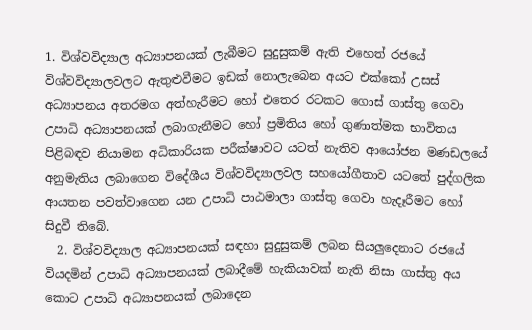1. විශ්වවිද්‍යාල අධ්‍යාපනයක් ලැබීමට සුදුසුකම් ඇති එහෙත් රජයේ විශ්වවිද්‍යාලවලට ඇතුළුවීමට ඉඩක් නොලැබෙන අයට එක්කෝ උසස් අධ්‍යාපනය අතරමග අත්හැරීමට හෝ එතෙර රටකට ගොස් ගාස්තු ගෙවා උපාධි අධ්‍යාපනයක් ලබාගැනීමට හෝ ප්‍රමිතිය හෝ ගුණාත්මක භාවිතය පිළිබඳව නියාමන අධිකාරියක පරීක්ෂාවට යටත් නැතිව ආයෝජන මණඩලයේ අනුමැතිය ලබාගෙන විදේශීය විශ්වවිද්‍යාලවල සහයෝගීතාව යටතේ පුද්ගලික ආයතන පවත්වාගෙන යන උපාධි පාඨමාලා ගාස්තු ගෙවා හැදෑරීමට හෝ සිදුවී තිබේ.
  2. විශ්වවිද්‍යාල අධ්‍යාපනයක් සඳහා සුදුසුකම් ලබන සියලුදෙනාට රජයේ වියදමින් උපාධි අධ්‍යාපනයක් ලබාදීමේ හැකියාවක් නැති නිසා ගාස්තු අය කොට උපාධි අධ්‍යාපනයක් ලබාදෙන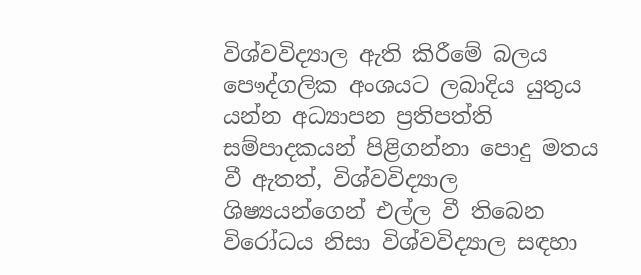විශ්වවිද්‍යාල ඇති කිරීමේ බලය පෞද්ගලික අංශයට ලබාදිය යුතුය යන්න අධ්‍යාපන ප්‍රතිපත්ති සම්පාදකයන් පිළිගන්නා පොදු මතය වී ඇතත්, විශ්වවිද්‍යාල ශිෂ්‍යයන්ගෙන් එල්ල වී තිබෙන විරෝධය නිසා විශ්වවිද්‍යාල සඳහා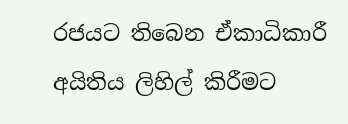රජයට තිබෙන ඒකාධිකාරී අයිතිය ලිහිල් කිරීමට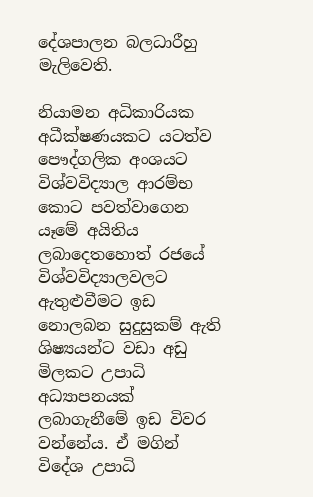දේශපාලන බලධාරීහු මැලිවෙති.

නියාමන අධිකාරියක අධීක්ෂණයකට යටත්ව පෞද්ගලික අංශයට විශ්වවිද්‍යාල ආරම්භ කොට පවත්වාගෙන යෑමේ අයිතිය ලබාදෙතහොත් රජයේ විශ්වවිද්‍යාලවලට ඇතුළුවීමට ඉඩ නොලබන සුදුසුකම් ඇති ශිෂ්‍යයන්ට වඩා අඩු මිලකට උපාධි අධ්‍යාපනයක් ලබාගැනීමේ ඉඩ විවර වන්නේය. ඒ මගින් විදේශ උපාධි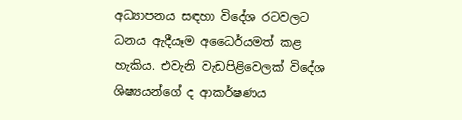අධ්‍යාපනය සඳහා විදේශ රටවලට ධනය ඇදීයෑම අධෛර්යමත් කළ හැකිය. එවැනි වැඩපිළිවෙලක් විදේශ ශිෂ්‍යයන්ගේ ද ආකර්ෂණය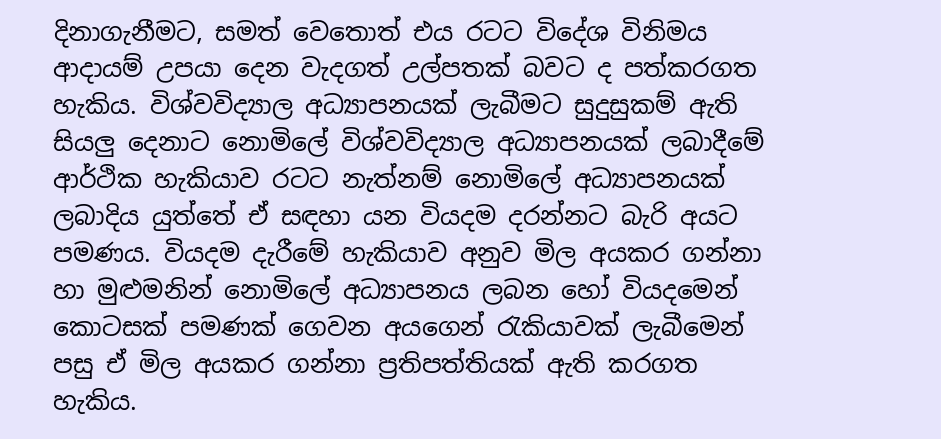දිනාගැනීමට, සමත් වෙතොත් එය රටට විදේශ විනිමය ආදායම් උපයා දෙන වැදගත් උල්පතක් බවට ද පත්කරගත හැකිය. විශ්වවිද්‍යාල අධ්‍යාපනයක් ලැබීමට සුදුසුකම් ඇති සියලු දෙනාට නොමිලේ විශ්වවිද්‍යාල අධ්‍යාපනයක් ලබාදීමේ ආර්ථික හැකියාව රටට නැත්නම් නොමිලේ අධ්‍යාපනයක් ලබාදිය යුත්තේ ඒ සඳහා යන වියදම දරන්නට බැරි අයට පමණය. වියදම දැරීමේ හැකියාව අනුව මිල අයකර ගන්නා හා මුළුමනින් නොමිලේ අධ්‍යාපනය ලබන හෝ වියදමෙන් කොටසක් පමණක් ගෙවන අයගෙන් රැකියාවක් ලැබීමෙන් පසු ඒ මිල අයකර ගන්නා ප්‍රතිපත්තියක් ඇති කරගත හැකිය.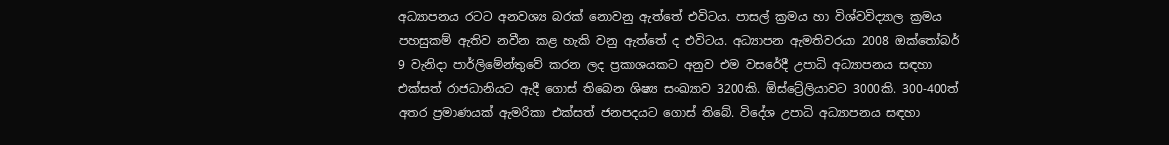අධ්‍යාපනය රටට අනවශ්‍ය බරක් නොවනු ඇත්තේ එවිටය. පාසල් ක්‍රමය හා විශ්වවිද්‍යාල ක්‍රමය පහසුකම් ඇතිව නවීන කළ හැකි වනු ඇත්තේ ද එවිටය. අධ්‍යාපන ඇමතිවරයා 2008 ඔක්තෝබර් 9 වැනිදා පාර්ලිමේන්තුවේ කරන ලද ප්‍රකාශයකට අනුව එම වසරේදී උපාධි අධ්‍යාපනය සඳහා එක්සත් රාජධානියට ඇදී ගොස් තිබෙන ශිෂ්‍ය සංඛ්‍යාව 3200කි. ඕස්ට්‍රේලියාවට 3000කි. 300-400ත් අතර ප්‍රමාණයක් ඇමරිකා එක්සත් ජනපදයට ගොස් තිබේ. විදේශ උපාධි අධ්‍යාපනය සඳහා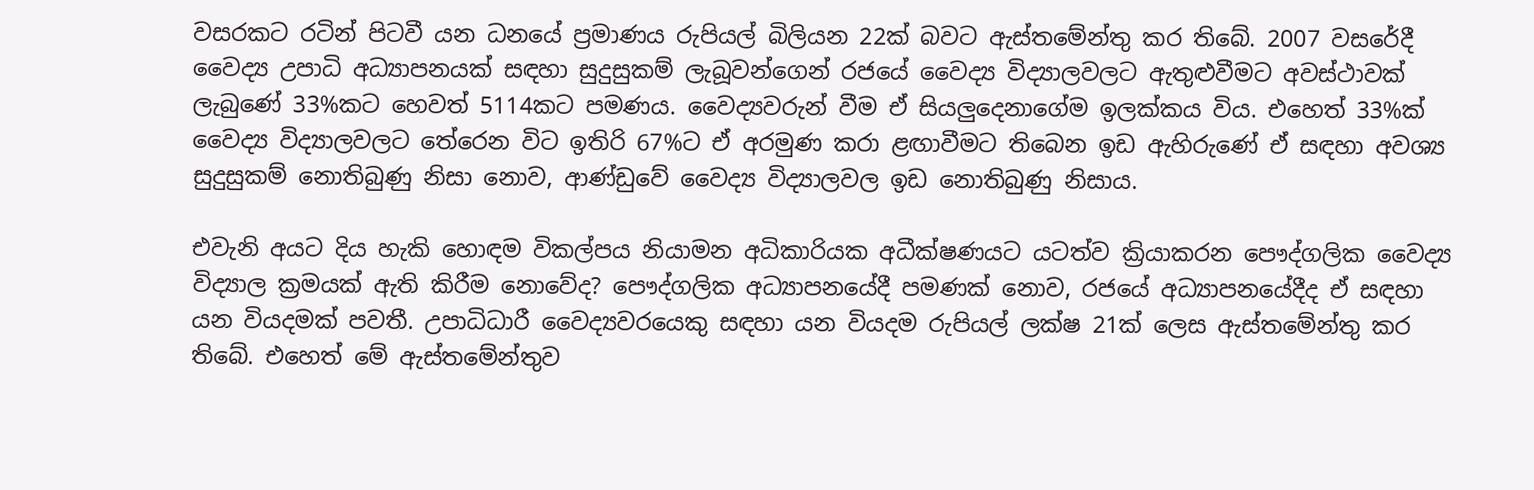වසරකට රටින් පිටවී යන ධනයේ ප්‍රමාණය රුපියල් බිලියන 22ක් බවට ඇස්තමේන්තු කර තිබේ. 2007 වසරේදී වෛද්‍ය උපාධි අධ්‍යාපනයක් සඳහා සුදුසුකම් ලැබූවන්ගෙන් රජයේ වෛද්‍ය විද්‍යාලවලට ඇතුළුවීමට අවස්ථාවක් ලැබුණේ 33%කට හෙවත් 5114කට පමණය. වෛද්‍යවරුන් වීම ඒ සියලුදෙනාගේම ඉලක්කය විය. එහෙත් 33%ක් වෛද්‍ය විද්‍යාලවලට තේරෙන විට ඉතිරි 67%ට ඒ අරමුණ කරා ළඟාවීමට තිබෙන ඉඩ ඇහිරුණේ ඒ සඳහා අවශ්‍ය සුදුසුකම් නොතිබුණු නිසා නොව, ආණ්ඩුවේ වෛද්‍ය විද්‍යාලවල ඉඩ නොතිබුණු නිසාය.

එවැනි අයට දිය හැකි හොඳම විකල්පය නියාමන අධිකාරියක අධීක්ෂණයට යටත්ව ක්‍රියාකරන පෞද්ගලික වෛද්‍ය විද්‍යාල ක්‍රමයක් ඇති කිරීම නොවේද? පෞද්ගලික අධ්‍යාපනයේදී පමණක් නොව, රජයේ අධ්‍යාපනයේදීද ඒ සඳහා යන වියදමක් පවතී. උපාධිධාරී වෛද්‍යවරයෙකු සඳහා යන වියදම රුපියල් ලක්ෂ 21ක් ලෙස ඇස්තමේන්තු කර තිබේ. එහෙත් මේ ඇස්තමේන්තුව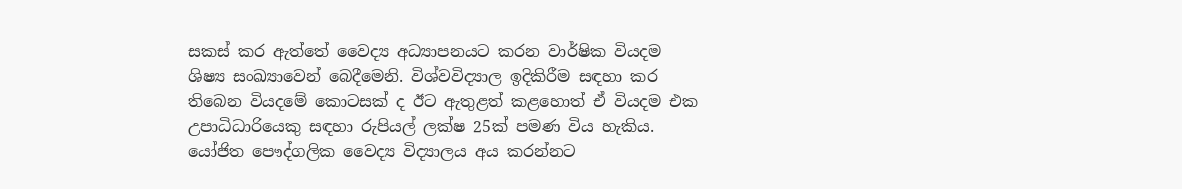සකස් කර ඇත්තේ වෛද්‍ය අධ්‍යාපනයට කරන වාර්ෂික වියදම ශිෂ්‍ය සංඛ්‍යාවෙන් බෙදීමෙනි. විශ්වවිද්‍යාල ඉදිකිරීම සඳහා කර තිබෙන වියදමේ කොටසක් ද ඊට ඇතුළත් කළහොත් ඒ වියදම එක උපාධිධාරියෙකු සඳහා රුපියල් ලක්ෂ 25ක් පමණ විය හැකිය. යෝජිත පෞද්ගලික වෛද්‍ය විද්‍යාලය අය කරන්නට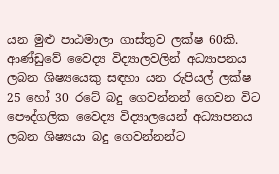යන මුළු පාඨමාලා ගාස්තුව ලක්ෂ 60කි. ආණ්ඩුවේ වෛද්‍ය විද්‍යාලවලින් අධ්‍යාපනය ලබන ශිෂ්‍යයෙකු සඳහා යන රුපියල් ලක්ෂ 25 හෝ 30 රටේ බදු ගෙවන්නන් ගෙවන විට පෞද්ගලික වෛද්‍ය විද්‍යාලයෙන් අධ්‍යාපනය ලබන ශිෂ්‍යයා බදු ගෙවන්නන්ට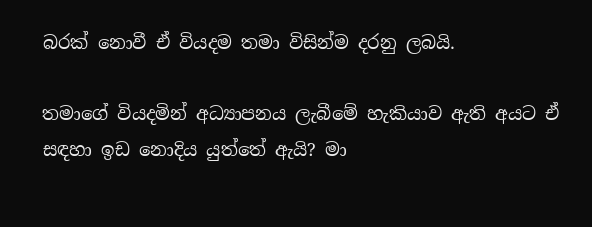බරක් නොවී ඒ වියදම තමා විසින්ම දරනු ලබයි.

තමාගේ වියදමින් අධ්‍යාපනය ලැබීමේ හැකියාව ඇති අයට ඒ සඳහා ඉඩ නොදිය යුත්තේ ඇයි? මා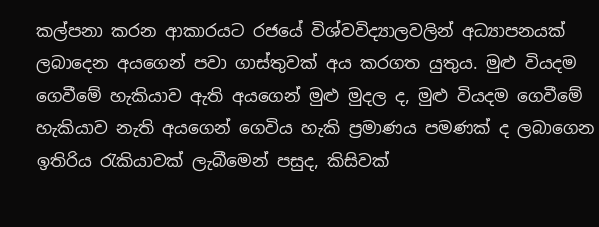කල්පනා කරන ආකාරයට රජයේ විශ්වවිද්‍යාලවලින් අධ්‍යාපනයක් ලබාදෙන අයගෙන් පවා ගාස්තුවක් අය කරගත යුතුය. මුළු වියදම ගෙවීමේ හැකියාව ඇති අයගෙන් මුළු මුදල ද, මුළු වියදම ගෙවීමේ හැකියාව නැති අයගෙන් ගෙවිය හැකි ප්‍රමාණය පමණක් ද ලබාගෙන ඉතිරිය රැකියාවක් ලැබීමෙන් පසුද, කිසිවක්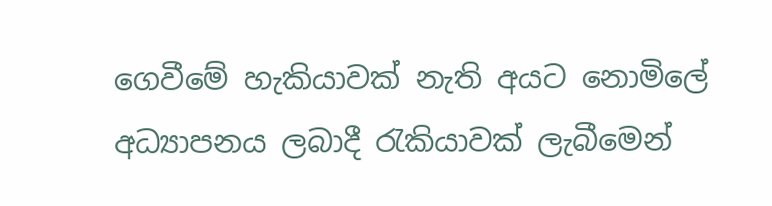ගෙවීමේ හැකියාවක් නැති අයට නොමිලේ අධ්‍යාපනය ලබාදී රැකියාවක් ලැබීමෙන්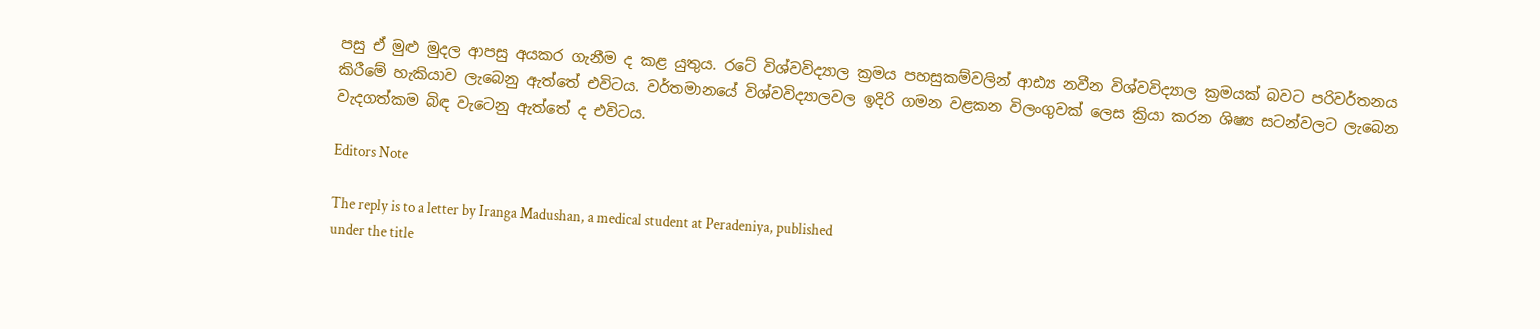පසු ඒ මුළු මුදල ආපසු අයකර ගැනීම ද කළ යුතුය. රටේ විශ්වවිද්‍යාල ක්‍රමය පහසුකම්වලින් ආඪ්‍ය නවීන විශ්වවිද්‍යාල ක්‍රමයක් බවට පරිවර්තනය කිරීමේ හැකියාව ලැබෙනු ඇත්තේ එවිටය. වර්තමානයේ විශ්වවිද්‍යාලවල ඉදිරි ගමන වළකන විලංගුවක් ලෙස ක්‍රියා කරන ශිෂ්‍ය සටන්වලට ලැබෙන වැදගත්කම බිඳ වැටෙනු ඇත්තේ ද එවිටය.

Editors Note

The reply is to a letter by Iranga Madushan, a medical student at Peradeniya, published
under the title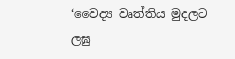‘වෛද්‍ය වෘත්තිය මුදලට ලඝු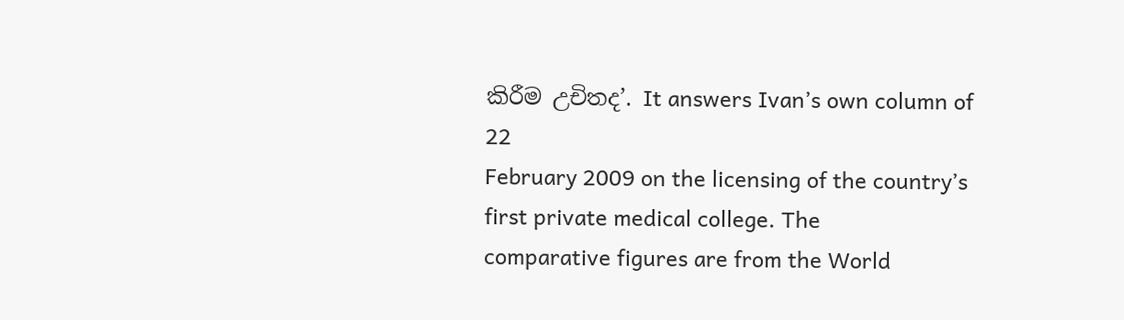කිරීම උචිතද’. It answers Ivan’s own column of 22
February 2009 on the licensing of the country’s first private medical college. The
comparative figures are from the World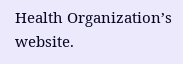Health Organization’s website.